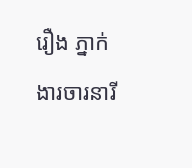រឿង ភ្នាក់ងារចារនារី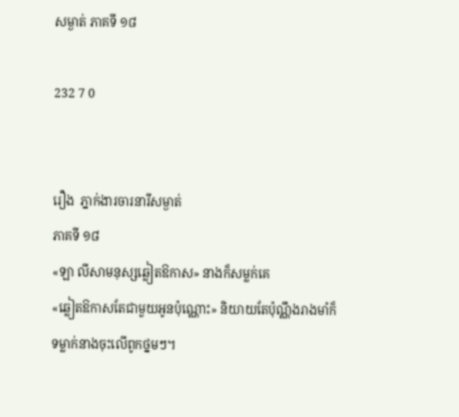សម្ងាត់ ភាគទី ១៨

232 7 0


រឿង  ភ្នាក់ងារចារនារីសម្ងាត់
ភាគទី ១៨
«ឡា លីសាមនុស្សឆ្លៀតឱកាស» នាងក៏សម្លក់គេ
«ឆ្លៀតឱកាសតែជាមួយអូនប៉ុណ្ណោះ» និយាយតែប៉ុណ្ណឹងរាងមាំក៏ទម្លាក់នាងចុះលើពូកថ្នមៗ។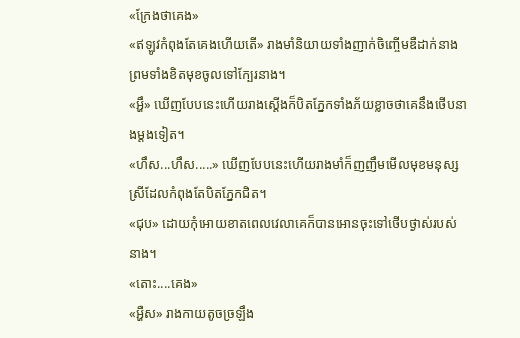«ក្រែងថាគេង»
«ឥឡូវកំពុងតែគេងហើយតើ» រាងមាំនិយាយទាំងញាក់ចិញ្ចើមឌឺដាក់នាងព្រមទាំងខិតមុខចូលទៅក្បែរនាង។
«អ្ហឹ» ឃើញបែបនេះហើយរាងស្តើងក៏បិតភ្នែកទាំងភ័យខ្លាចថាគេនឹងថើបនាងម្តងទៀត។
«ហឹស...ហឹស.....» ឃើញបែបនេះហើយរាងមាំក៏ញញឹមមើលមុខមនុស្សស្រីដែលកំពុងតែបិតភ្នែកជិត។
«ជុប» ដោយកុំអោយខាតពេលវេលាគេក៏បានអោនចុះទៅថើបថ្ងាស់របស់នាង។
«តោះ....គេង»
«អ្ហឺស» រាងកាយតូចច្រឡឹង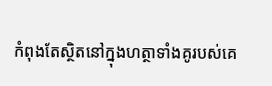កំពុងតែស្ថិតនៅក្នុងហត្ថាទាំងគូរបស់គេ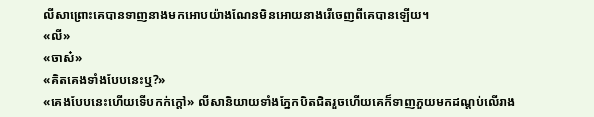លីសាព្រោះគេបានទាញនាងមកអោបយ៉ាងណែនមិនអោយនាងរើចេញពីគេបានឡើយ។
«លី»
«ចាស៎»
«គិតគេងទាំងបែបនេះឬ?»
«គេងបែបនេះហើយទើបកក់ក្តៅ» លីសានិយាយទាំងភ្នែកបិតជិតរួចហើយគេក៏ទាញភួយមកដណ្តប់លើរាង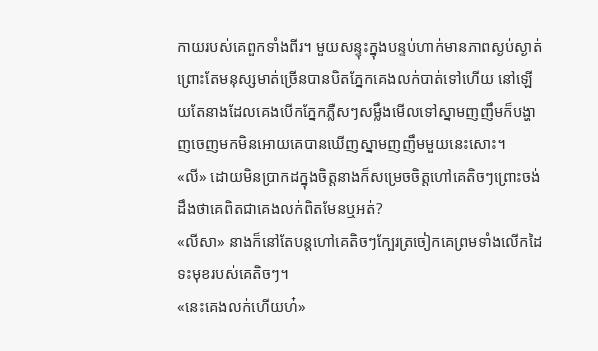កាយរបស់គេពួកទាំងពីរ។ មួយសន្ទុះក្នុងបន្ទប់ហាក់មានភាពស្ងប់ស្ងាត់ព្រោះតែមនុស្សមាត់ច្រើនបានបិតភ្នែកគេងលក់បាត់ទៅហើយ នៅឡើយតែនាងដែលគេងបើកភ្នែកភ្លឺសៗសម្លឹងមើលទៅស្នាមញញឹមក៏បង្ហាញចេញមកមិនអោយគេបានឃើញស្នាមញញឹមមួយនេះសោះ។
«លី» ដោយមិនប្រាកដក្នុងចិត្តនាងក៏សម្រេចចិត្តហៅគេតិចៗព្រោះចង់ដឹងថាគេពិតជាគេងលក់ពិតមែនឬអត់?
«លីសា» នាងក៏នៅតែបន្តហៅគេតិចៗក្បែរត្រចៀកគេព្រមទាំងលើកដៃទះមុខរបស់គេតិចៗ។
«នេះគេងលក់ហើយហ៎»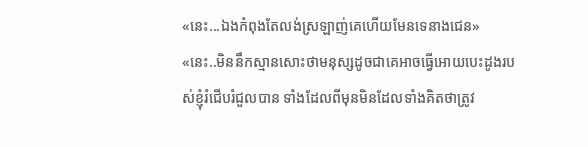«នេះ...ឯងកំពុងតែលង់ស្រឡាញ់គេហើយមែនទេនាងជេន»
«នេះ..មិននឹកស្មានសោះថាមនុស្សដូចជាគេអាចធ្វើអោយបេះដូងរបស់ខ្ញុំរំជើបរំជួលបាន ទាំងដែលពីមុនមិនដែលទាំងគិតថាត្រូវ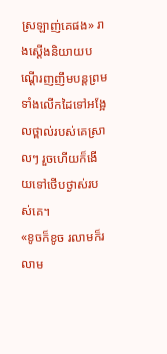ស្រឡាញ់គេផង» រាងស្តើងនិយាយបណ្តើរញញឹមបន្តព្រមទាំងលើកដៃទៅអង្អែលថ្ពាល់របស់គេស្រាលៗ រួចហើយក៏ងើយទៅថើបថ្ងាស់របស់គេ។
«ខូចក៏ខូច រលាមក៏រលាម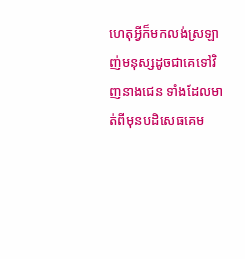ហេតុអ្វីក៏មកលង់ស្រឡាញ់មនុស្សដូចជាគេទៅវិញនាងជេន ទាំងដែលមាត់ពីមុនបដិសេធគេម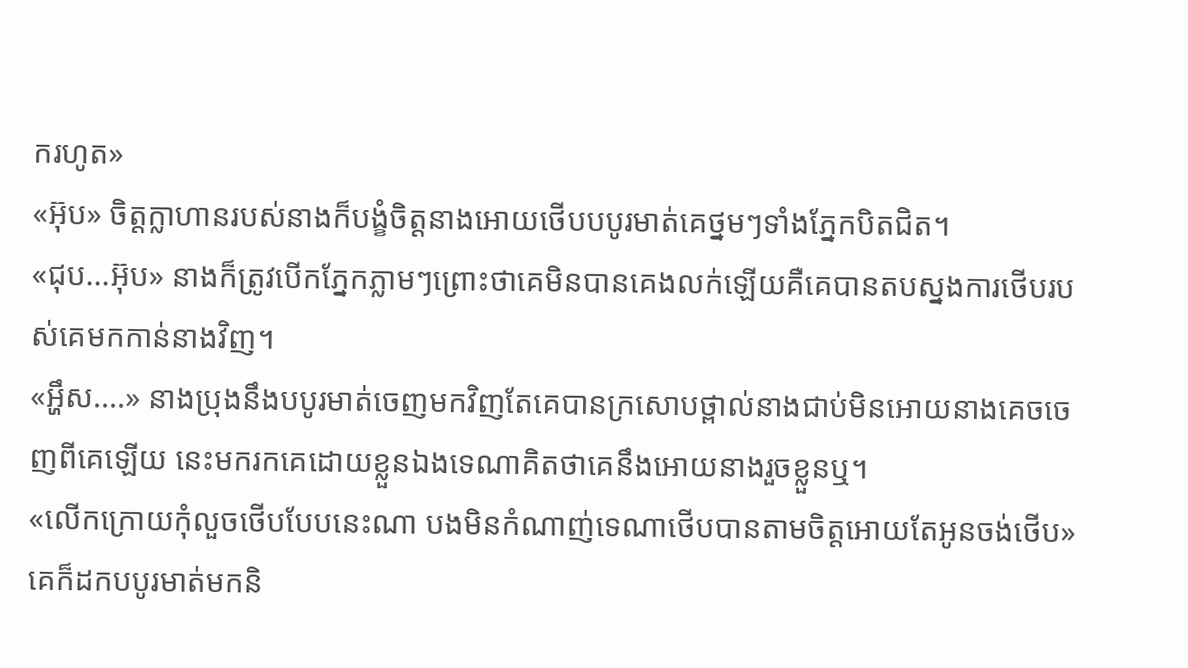ករហូត»
«អ៊ុប» ចិត្តក្លាហានរបស់នាងក៏បង្ខំចិត្តនាងអោយថើបបបូរមាត់គេថ្នមៗទាំងភ្នែកបិតជិត។
«ជុប...អ៊ុប» នាងក៏ត្រូវបើកភ្នែកភ្លាមៗព្រោះថាគេមិនបានគេងលក់ឡើយគឺគេបានតបស្នងការថើបរបស់គេមកកាន់នាងវិញ។
«អ្ហឹស....» នាងប្រុងនឹងបបូរមាត់ចេញមកវិញតែគេបានក្រសោបថ្ពាល់នាងជាប់មិនអោយនាងគេចចេញពីគេឡើយ នេះមករកគេដោយខ្លួនឯងទេណាគិតថាគេនឹងអោយនាងរួចខ្លួនឬ។
«លើកក្រោយកុំលួចថើបបែបនេះណា បងមិនកំណាញ់ទេណាថើបបានតាមចិត្តអោយតែអូនចង់ថើប» គេក៏ដកបបូរមាត់មកនិ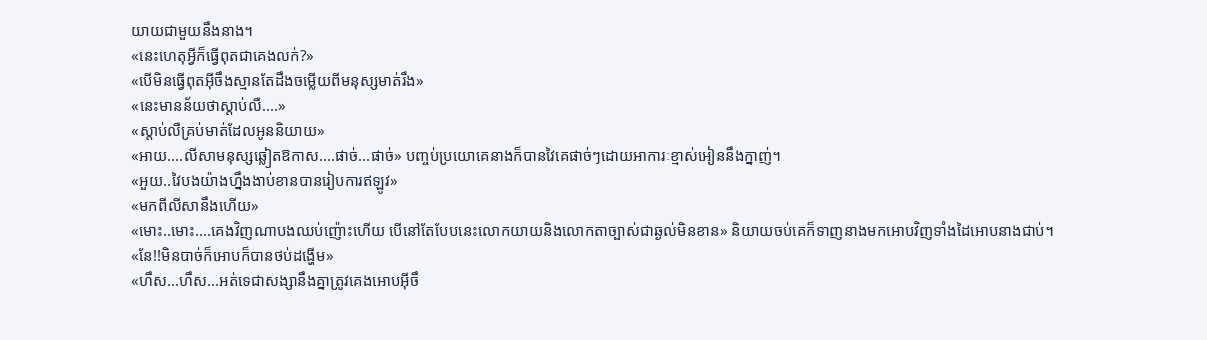យាយជាមួយនឹងនាង។
«នេះហេតុអ្វីក៏ធ្វើពុតជាគេងលក់?»
«បើមិនធ្វើពុតអ៊ីចឹងស្មានតែដឹងចម្លើយពីមនុស្សមាត់រឹង»
«នេះមានន័យថាស្តាប់លឺ....»
«ស្តាប់លឺគ្រប់មាត់ដែលអូននិយាយ»
«អាយ....លីសាមនុស្សឆ្លៀតឱកាស....ផាច់...ផាច់» បញ្ចប់ប្រយោគេនាងក៏បានវៃគេផាច់ៗដោយអាការៈខ្មាស់អៀននឹងក្នាញ់។
«អួយ..វៃបងយ៉ាងហ្នឹងងាប់ខានបានរៀបការឥឡូវ»
«មកពីលីសានឹងហើយ»
«មោះ..មោះ....គេងវិញណាបងឈប់ញ៉ោះហើយ បើនៅតែបែបនេះលោកយាយនិងលោកតាច្បាស់ជាឆ្ងល់មិនខាន» និយាយចប់គេក៏ទាញនាងមកអោបវិញទាំងដៃអោបនាងជាប់។
«នែ!!មិនបាច់ក៏អោបក៏បានថប់ដង្ហើម»
«ហឹស...ហឹស...អត់ទេជាសង្សានឹងគ្នាត្រូវគេងអោបអ៊ីចឹ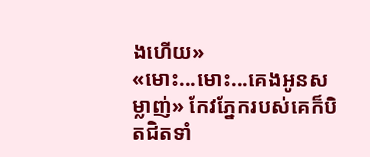ងហើយ»
«មោះ...មោះ...គេងអូនសម្លាញ់» កែវភ្នែករបស់គេក៏បិតជិតទាំ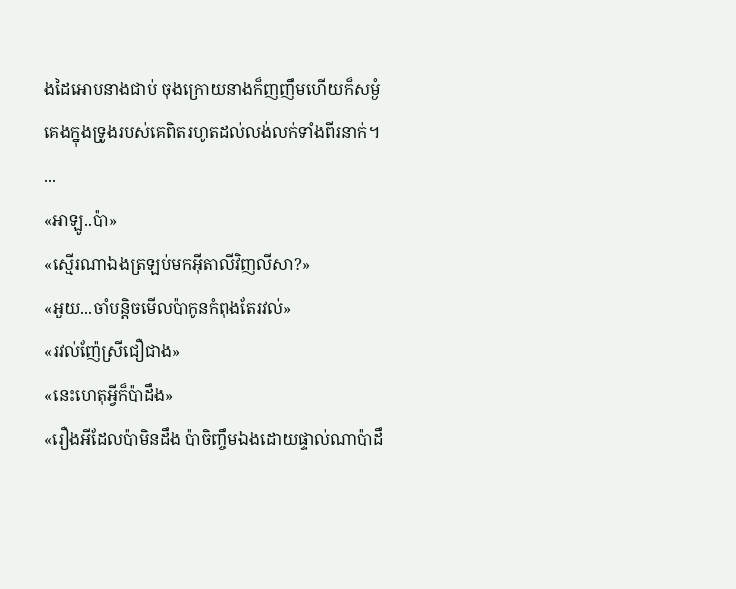ងដៃអោបនាងជាប់ ចុងក្រោយនាងក៏ញញឹមហើយក៏សម្ងំគេងក្នុងទ្រូងរបស់គេពិតរហូតដល់លង់លក់ទាំងពីរនាក់។
...
«អាឡូ..ប៉ា»
«ស្មើរណាឯងត្រឡប់មកអ៊ីតាលីវិញលីសា?»
«អួយ...ចាំបន្តិចមើលប៉ាកូនកំពុងតែរវល់»
«រវល់ញ៉ែស្រីជឿជាង»
«នេះហេតុអ្វីក៏ប៉ាដឹង»
«រឿងអីដែលប៉ាមិនដឹង ប៉ាចិញ្ចឹមឯងដោយផ្ទាល់ណាប៉ាដឹ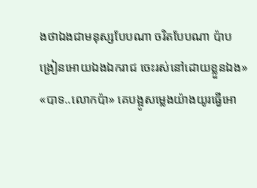ងថាឯងជាមនុស្សបែបណា ចរិតបែបណា ប៉ាបង្រៀនអោយឯងឯករាជ ចេះរស់នៅដោយខ្លួនឯង»
«បាទ..លោកប៉ា» គេបង្អូសម្លេងយ៉ាងយូរធ្វើអោ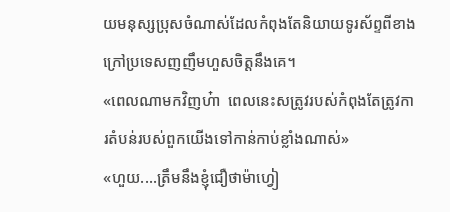យមនុស្សប្រុសចំណាស់ដែលកំពុងតែនិយាយទូរស័ព្ទពីខាងក្រៅប្រទេសញញឹមហួសចិត្តនឹងគេ។
«ពេលណាមកវិញហ៎ា  ពេលនេះសត្រូវរបស់កំពុងតែត្រូវការតំបន់របស់ពួកយើងទៅកាន់កាប់ខ្លាំងណាស់»
«ហួយ....ត្រឹមនឹងខ្ញុំជឿថាម៉ាហ្វៀ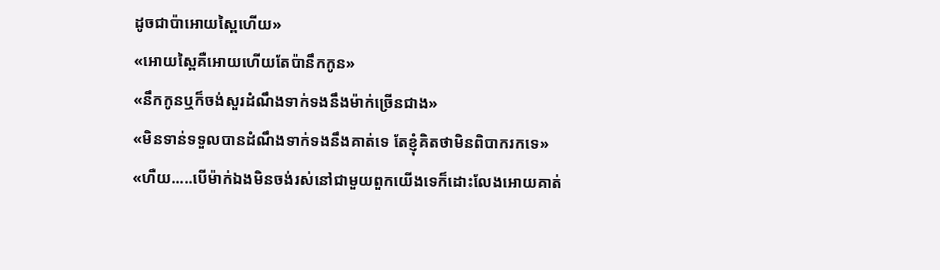ដូចជាប៉ាអោយស្ពៃហើយ»
«អោយស្ពៃគឺអោយហើយតែប៉ានឹកកូន»
«នឹកកូនឬក៏ចង់សួរដំណឹងទាក់ទងនឹងម៉ាក់ច្រើនជាង»
«មិនទាន់ទទួលបានដំណឹងទាក់ទងនឹងគាត់ទេ តែខ្ញុំគិតថាមិនពិបាករកទេ»
«ហឺយ.....បើម៉ាក់ឯងមិនចង់រស់នៅជាមួយពួកយើងទេក៏ដោះលែងអោយគាត់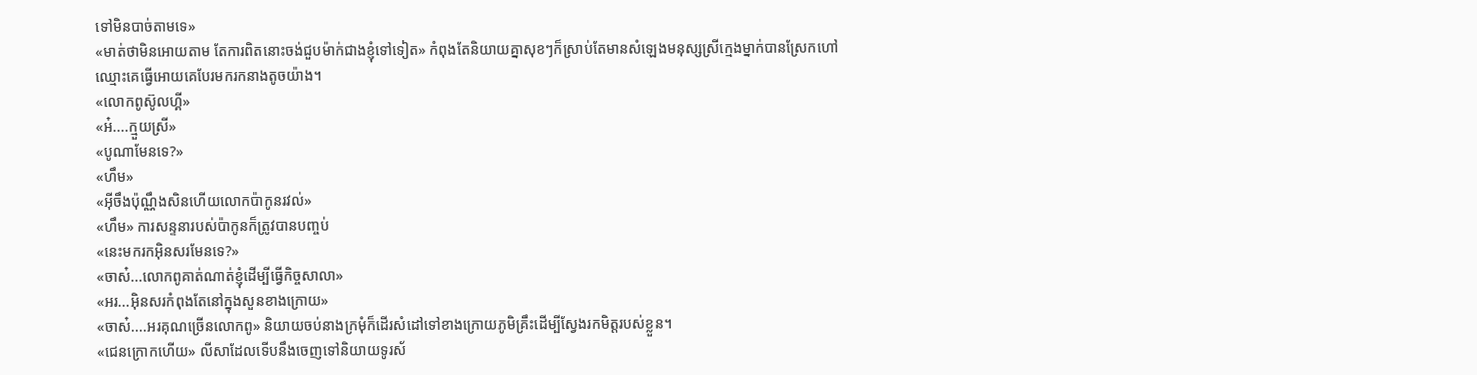ទៅមិនបាច់តាមទេ»
«មាត់ថាមិនអោយតាម តែការពិតនោះចង់ជួបម៉ាក់ជាងខ្ញុំទៅទៀត» កំពុងតែនិយាយគ្នាសុខៗក៏ស្រាប់តែមានសំឡេងមនុស្សស្រីក្មេងម្នាក់បានស្រែកហៅឈ្មោះគេធ្វើអោយគេបែរមករកនាងតូចយ៉ាង។
«លោកពូស៊ូលហ្គី»
«អ៎....ក្មួយស្រី»
«បូណាមែនទេ?»
«ហឹម»
«អ៊ីចឹងប៉ុណ្ណឹងសិនហើយលោកប៉ាកូនរវល់»
«ហឹម» ការសន្ទនារបស់ប៉ាកូនក៏ត្រូវបានបញ្ចប់
«នេះមករកអ៊ិនសរមែនទេ?»
«ចាស៎...លោកពូគាត់ណាត់ខ្ញុំដើម្បីធ្វើកិច្ចសាលា»
«អរ...អ៊ិនសរកំពុងតែនៅក្នុងសួនខាងក្រោយ»
«ចាស៎....អរគុណច្រើនលោកពូ» និយាយចប់នាងក្រមុំក៏ដើរសំដៅទៅខាងក្រោយភូមិគ្រឹះដើម្បីស្វែងរកមិត្តរបស់ខ្លួន។
«ជេនក្រោកហើយ» លីសាដែលទើបនឹងចេញទៅនិយាយទូរស័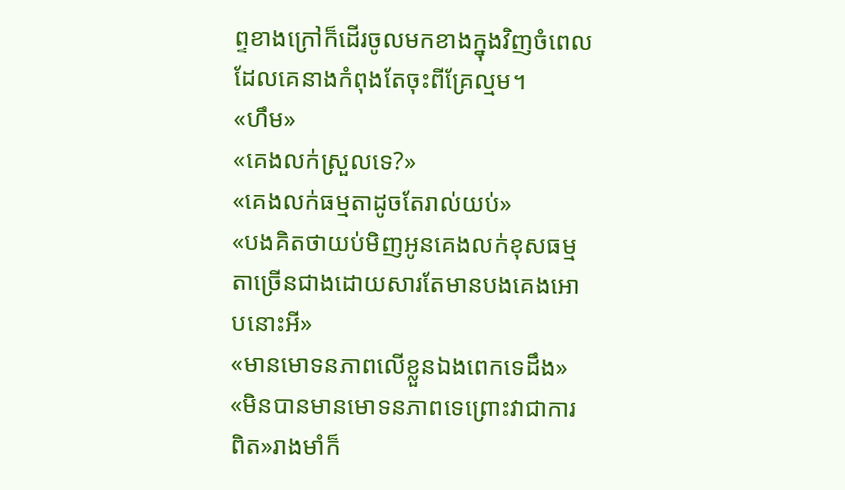ព្ទខាងក្រៅក៏ដើរចូលមកខាងក្នុងវិញចំពេលដែលគេនាងកំពុងតែចុះពីគ្រែល្មម។
«ហឹម»
«គេងលក់ស្រួលទេ?»
«គេងលក់ធម្មតាដូចតែរាល់យប់»
«បងគិតថាយប់មិញអូនគេងលក់ខុសធម្មតាច្រើនជាងដោយសារតែមានបងគេងអោបនោះអី»
«មានមោទនភាពលើខ្លួនឯងពេកទេដឹង»
«មិនបានមានមោទនភាពទេព្រោះវាជាការពិត»រាងមាំក៏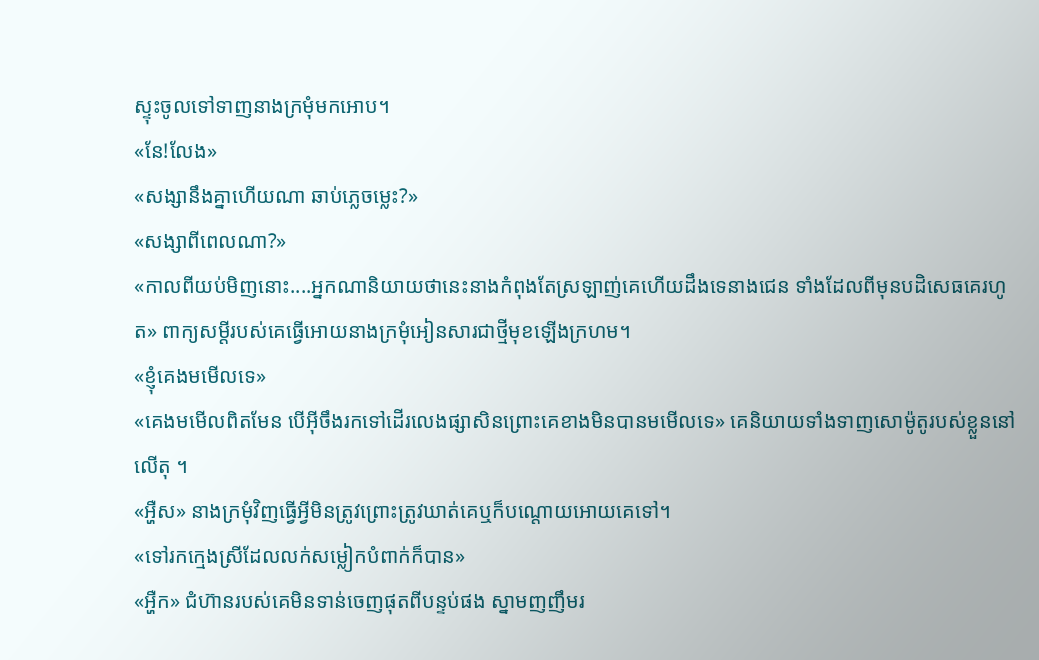ស្ទុះចូលទៅទាញនាងក្រមុំមកអោប។
«នែ!លែង»
«សង្សានឹងគ្នាហើយណា ឆាប់ភ្លេចម្លេះ?»
«សង្សាពីពេលណា?»
«កាលពីយប់មិញនោះ....អ្នកណានិយាយថានេះនាងកំពុងតែស្រឡាញ់គេហើយដឹងទេនាងជេន ទាំងដែលពីមុនបដិសេធគេរហូត» ពាក្យសម្តីរបស់គេធ្វើអោយនាងក្រមុំអៀនសារជាថ្មីមុខឡើងក្រហម។
«ខ្ញុំគេងមមើលទេ»
«គេងមមើលពិតមែន បើអ៊ីចឹងរកទៅដើរលេងផ្សាសិនព្រោះគេខាងមិនបានមមើលទេ» គេនិយាយទាំងទាញសោម៉ូតូរបស់ខ្លួននៅលើតុ ។
«អ្ហឺស» នាងក្រមុំវិញធ្វើអ្វីមិនត្រូវព្រោះត្រូវឃាត់គេឬក៏បណ្តោយអោយគេទៅ។
«ទៅរកក្មេងស្រីដែលលក់សម្លៀកបំពាក់ក៏បាន»
«អ្ហឺក» ជំហ៊ានរបស់គេមិនទាន់ចេញផុតពីបន្ទប់ផង ស្នាមញញឹមរ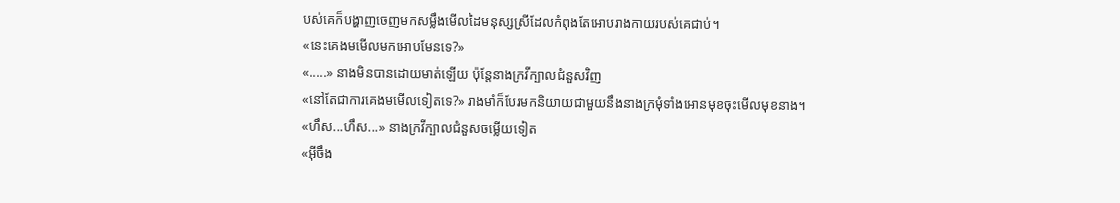បស់គេក៏បង្ហាញចេញមកសម្លឹងមើលដៃមនុស្សស្រីដែលកំពុងតែអោបរាងកាយរបស់គេជាប់។
«នេះគេងមមើលមកអោបមែនទេ?»
«.....» នាងមិនបានដោយមាត់ឡើយ ប៉ុន្តែនាងក្រវីក្បាលជំនួសវិញ
«នៅតែជាការគេងមមើលទៀតទេ?» រាងមាំក៏បែរមកនិយាយជាមួយនឹងនាងក្រមុំទាំងអោនមុខចុះមើលមុខនាង។
«ហឹស...ហឹស...» នាងក្រវីក្បាលជំនួសចម្លើយទៀត
«អ៊ីចឹង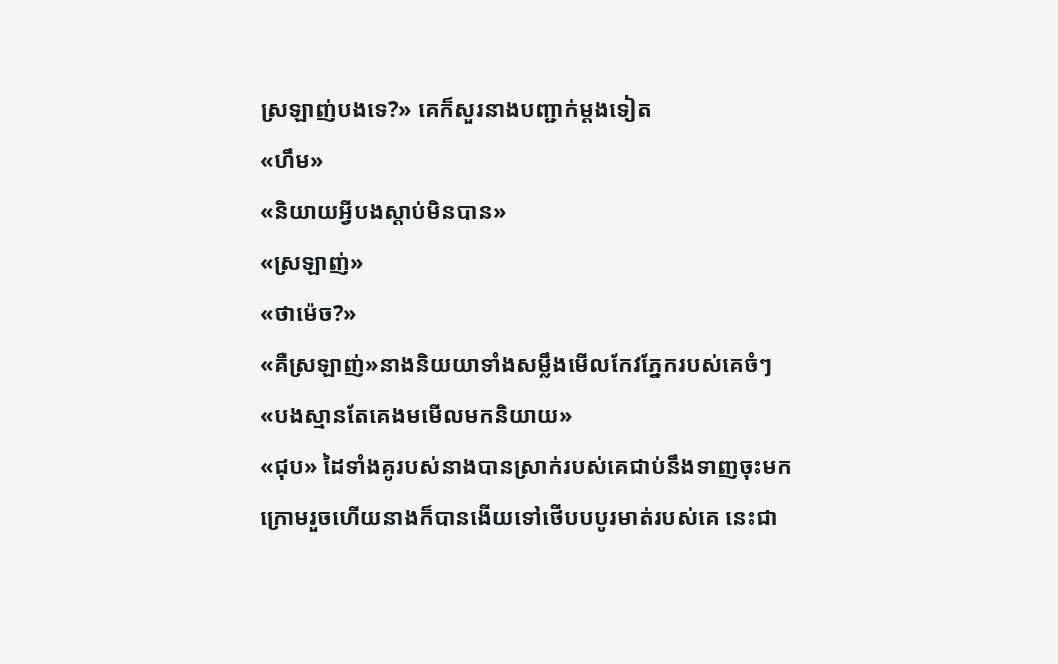ស្រឡាញ់បងទេ?» គេក៏សួរនាងបញ្ជាក់ម្តងទៀត
«ហឹម»
«និយាយអ្វីបងស្តាប់មិនបាន»
«ស្រឡាញ់»
«ថាម៉េច?»
«គឺស្រឡាញ់»នាងនិយយាទាំងសម្លឹងមើលកែវភ្នែករបស់គេចំៗ
«បងស្មានតែគេងមមើលមកនិយាយ»
«ជុប» ដៃទាំងគូរបស់នាងបានស្រាក់របស់គេជាប់នឹងទាញចុះមកក្រោមរួចហើយនាងក៏បានងើយទៅថើបបបូរមាត់របស់គេ នេះជា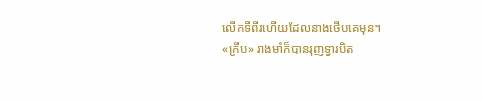លើកទីពីរហើយដែលនាងថើបគេមុន។
«ក្រឹប» រាងមាំក៏បានរុញទ្វារបិត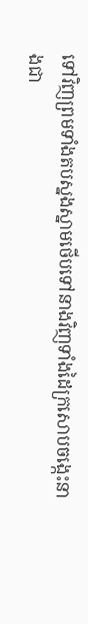ទៅវិញព្រមទាំងតបស្នងស្នាមថើបទៅនាងវិញទាំងដៃក្រសោបចង្កេះនាងជា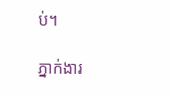ប់។

ភ្នាក់ងារ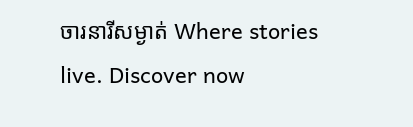ចារនារីសម្ងាត់ Where stories live. Discover now